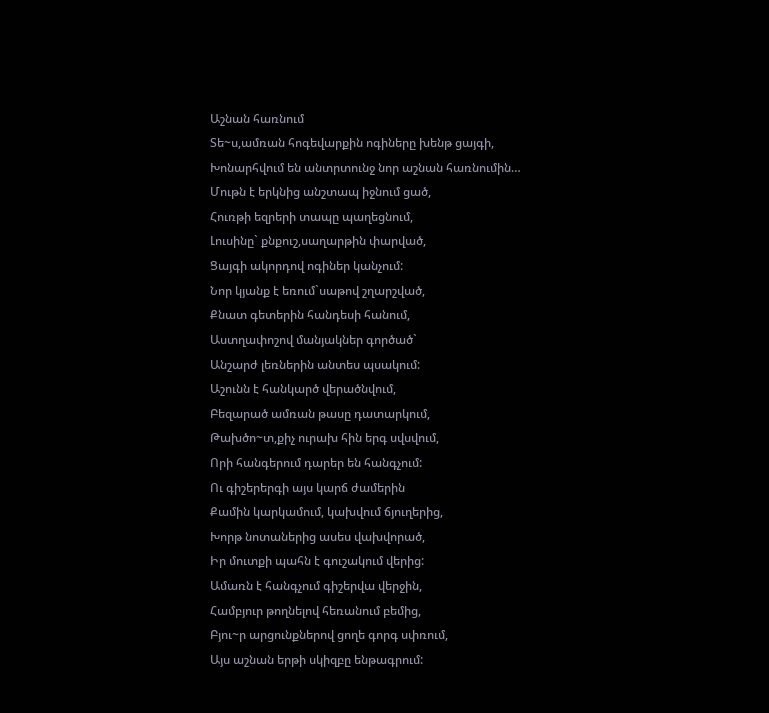Աշնան հառնում
Տե~ս,ամռան հոգեվարքին ոգիները խենթ ցայգի,
Խոնարհվում են անտրտունջ նոր աշնան հառնումին…
Մութն է երկնից անշտապ իջնում ցած,
Հուռթի եզրերի տապը պաղեցնում,
Լուսինը` քնքուշ,սաղարթին փարված,
Ցայգի ակորդով ոգիներ կանչում:
Նոր կյանք է եռում`սաթով շղարշված,
Քնատ գետերին հանդեսի հանում,
Աստղափոշով մանյակներ գործած`
Անշարժ լեռներին անտես պսակում:
Աշունն է հանկարծ վերածնվում,
Բեզարած ամռան թասը դատարկում,
Թախծո~տ,քիչ ուրախ հին երգ սվսվում,
Որի հանգերում դարեր են հանգչում:
Ու գիշերերգի այս կարճ ժամերին
Քամին կարկամում, կախվում ճյուղերից,
Խորթ նոտաներից ասես վախվորած,
Իր մուտքի պահն է գուշակում վերից:
Ամառն է հանգչում գիշերվա վերջին,
Համբյուր թողնելով հեռանում բեմից,
Բյու~ր արցունքներով ցողե գորգ սփռում,
Այս աշնան երթի սկիզբը ենթագրում: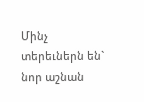Մինչ տերեւներն են` նոր աշնան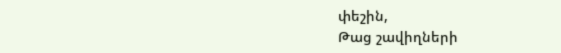փեշին,
Թաց շավիղների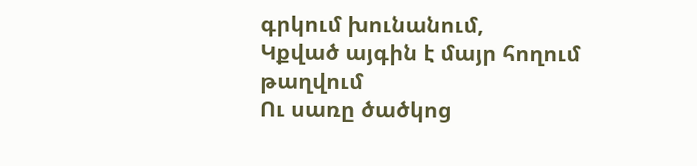գրկում խունանում,
Կքված այգին է մայր հողում թաղվում
Ու սառը ծածկոց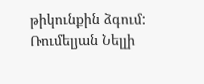թիկունքին ձգում:
Ռումելյան Նելլի